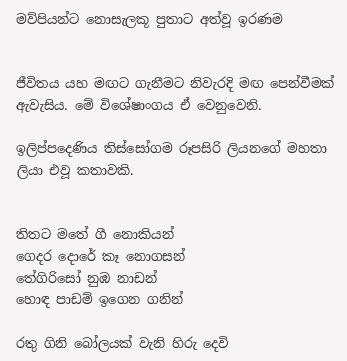මව්පියන්ට නොසැලකූ පුතාට අත්වූ ඉරණම


ජීවිතය යහ මඟට ගැනීමට නිවැරදි මඟ පෙන්වීමක් ඇවැසිය. මේ විශේෂාංගය ඒ වෙනුවෙනි.

ඉලිප්පදෙණිය තිස්සෝගම රූපසිරි ලියනගේ මහතා ලියා එවූ කතාවකි.


තිතට මතේ ගී නොකියන්
ගෙදර දොරේ කෑ නොගසන්
තේගිරිසෝ නුඹ නාඩන්
හොඳ පාඩම් ඉගෙන ගනින්

රතු ගිනි බෝලයක් වැනි හිරු දෙවි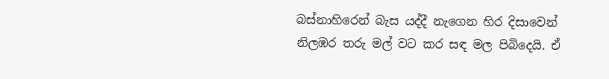බස්නාහිරෙන් බැස යද්දී නැගෙන හිර දිසාවෙන් නිලඹර තරු මල් වට කර සඳ මල පිබිදෙයි. ඒ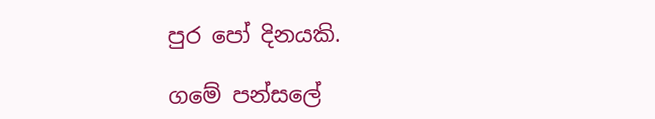පුර පෝ දිනයකි.

ගමේ පන්සලේ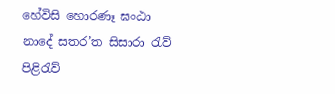හේවිසි හොරණෑ ඝංඨා නාදේ සතර’ත සිසාරා රැව් පිළිරැව්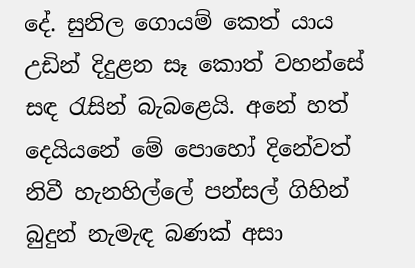දේ. සුනිල ගොයම් කෙත් යාය උඩින් දිදුළන සෑ කොත් වහන්සේ සඳ රැසින් බැබළෙයි. අනේ හත් දෙයියනේ මේ පොහෝ දිනේවත් නිවී හැනහිල්ලේ පන්සල් ගිහින් බුදුන් නැමැඳ බණක් අසා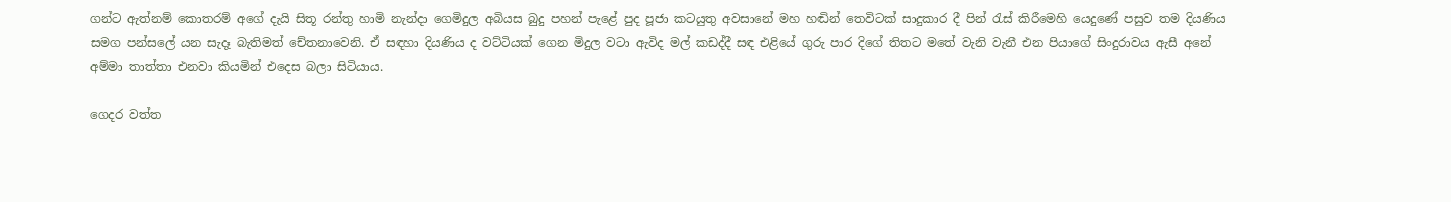ගන්ට ඇත්නම් කොතරම් අගේ දැයි සිතූ රන්තු හාමි නැන්දා ගෙමිදුල අබියස බුදු පහන් පැළේ පුද පූජා කටයුතු අවසානේ මහ හඬින් තෙවිටක් සාදුකාර දී පින් රැස් කිරීමෙහි යෙදුණේ පසුව තම දියණිය සමග පන්සලේ යන සැදෑ බැතිමත් චේතනාවෙනි. ඒ සඳහා දියණිය ද වට්ටියක් ගෙන මිදුල වටා ඇවිද මල් කඩද්දී සඳ එළියේ ගුරු පාර දිගේ තිතට මතේ වැනි වැනී එන පියාගේ සිංදුරාවය ඇසී අනේ අම්මා තාත්තා එනවා කියමින් එදෙස බලා සිටියාය.

ගෙදර වත්ත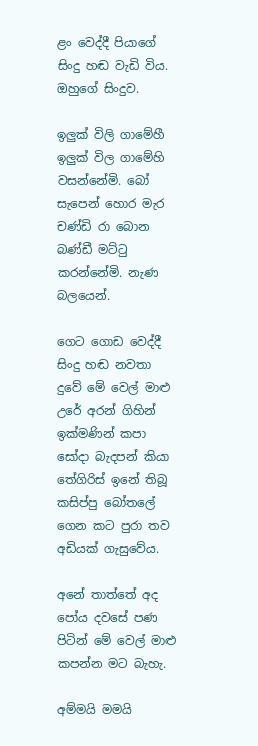ළං වෙද්දී පියාගේ සිංදු හඬ වැඩි විය. ඔහුගේ සිංදුව.

ඉලුක් විලි ගාමේහී ඉලුක් විල ගාමේහි වසන්නේමි. බෝ සැපෙන් හොර මැර චණ්ඩි රා බොන බණ්ඩී මට්ටු කරන්නේමි. නැණ බලයෙන්.

ගෙට ගොඩ වෙද්දී සිංදු හඬ නවතා දුවේ මේ වෙල් මාළු උරේ අරන් ගිහින් ඉක්මණින් කපා සෝදා බැදපන් කියා තේගිරිස් ඉනේ තිබූ කසිප්පු බෝතලේ ගෙන කට පුරා තව අඩියක් ගැසුවේය.

අනේ තාත්තේ අද පෝය දවසේ පණ පිටින් මේ වෙල් මාළු කපන්න මට බැහැ.

අම්මයි මමයි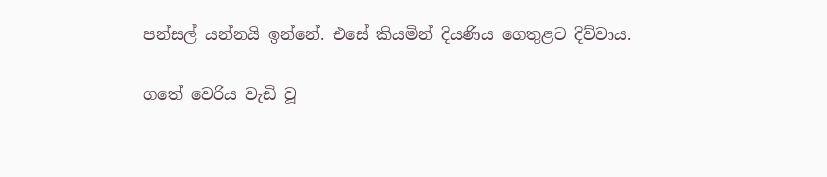පන්සල් යන්නයි ඉන්නේ. එසේ කියමින් දියණිය ගෙතුළට දිව්වාය.

ගතේ වෙරිය වැඩි වූ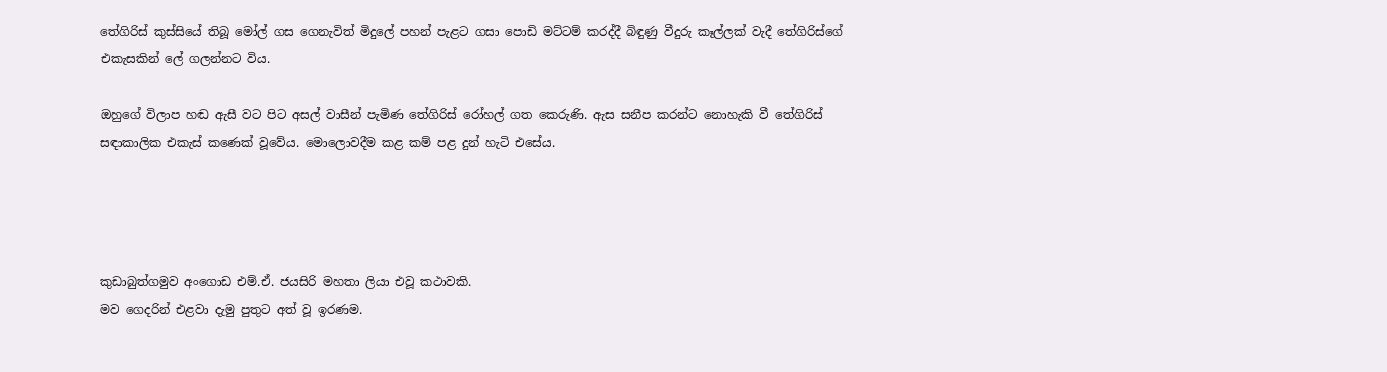තේගිරිස් කුස්සියේ තිබූ මෝල් ගස ගෙනැවිත් මිදුලේ පහන් පැළට ගසා පොඩි මට්ටම් කරද්දී බිඳුණු වීදුරු කෑල්ලක් වැදී තේගිරිස්ගේ එකැසකින් ලේ ගලන්නට විය.

ඔහුගේ විලාප හඬ ඇසී වට පිට අසල් වාසීන් පැමිණ තේගිරිස් රෝහල් ගත කෙරුණි. ඇස සනීප කරන්ට නොහැකි වී තේගිරිස් සඳාකාලික එකැස් කණෙක් වූවේය. මොලොවදීම කළ කම් පළ දුන් හැටි එසේය.




කුඩාබුත්ගමුව අංගොඩ එම්.ඒ. ජයසිරි මහතා ලියා එවූ කථාවකි.
මව ගෙදරින් එළවා දැමු පුතුට අත් වූ ඉරණම.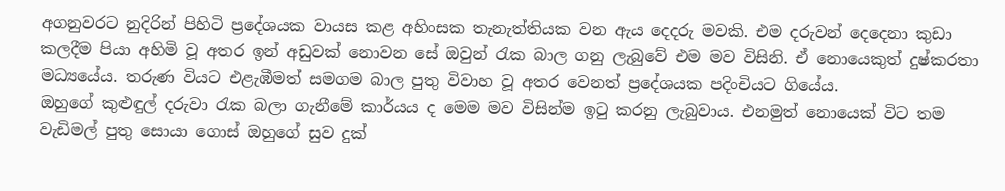අගනුවරට නුදිරින් පිහිටි ප්‍රදේශයක වායස කළ අහිංසක තැනැත්තියක වන ඇය දෙදරු මවකි. එම දරුවන් දෙදෙනා කුඩා කලදීම පියා අහිමි වූ අතර ඉන් අඩුවක් නොවන සේ ඔවුන් රැක බාල ගනු ලැබුවේ එම මව විසිනි. ඒ නොයෙකුත් දුෂ්කරතා මධ්‍යයේය. තරුණ වියට එළැඹීමත් සමගම බාල පුතු විවාහ වූ අතර වෙනත් ප්‍රදේශයක පදිංචියට ගියේය.
ඔහුගේ කුළුඳුල් දරුවා රැක බලා ගැනීමේ කාර්යය ද මෙම මව විසින්ම ඉටු කරනු ලැබුවාය. එනමුත් නොයෙක් විට තම වැඩිමල් පුතු සොයා ගොස් ඔහුගේ සුව දුක්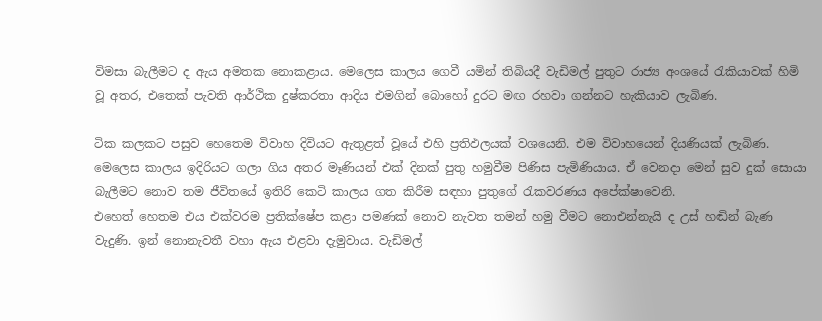විමසා බැලීමට ද ඇය අමතක නොකළාය. මෙලෙස කාලය ගෙවී යමින් තිබියදී වැඩිමල් පුතුට රාජ්‍ය අංශයේ රැකියාවක් හිමි වූ අතර, එතෙක් පැවති ආර්ථික දුෂ්කරතා ආදිය එමගින් බොහෝ දුරට මඟ රහවා ගන්නට හැකියාව ලැබිණ.

ටික කලකට පසුව හෙතෙම විවාහ දිවියට ඇතුළත් වූයේ එහි ප්‍රතිඵලයක් වශයෙනි. එම විවාහයෙන් දියණියක් ලැබිණ. මෙලෙස කාලය ඉදිරියට ගලා ගිය අතර මෑණියන් එක් දිනක් පුතු හමුවීම පිණිස පැමිණියාය. ඒ වෙනදා මෙන් සුව දුක් සොයා බැලීමට නොව තම ජීවිතයේ ඉතිරි කෙටි කාලය ගත කිරීම සඳහා පුතුගේ රැකවරණය අපේක්ෂාවෙනි.
එහෙත් හෙතම එය එක්වරම ප්‍රතික්ෂේප කළා පමණක් නොව නැවත තමන් හමු වීමට නොඑන්නැයි ද උස් හඬින් බැණ වැදුණි. ඉන් නොනැවතී වහා ඇය එළවා දැමුවාය. වැඩිමල්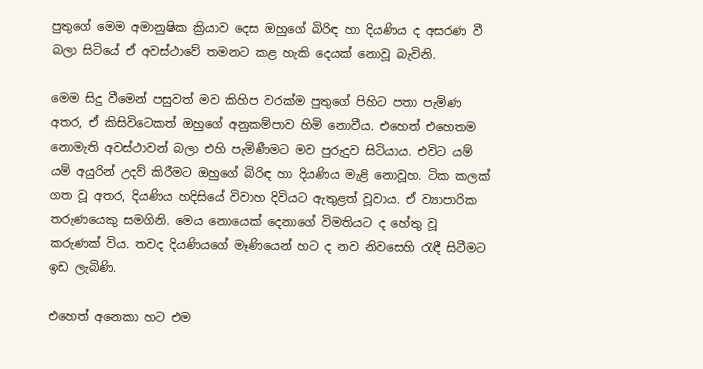පුතුගේ මෙම අමානුෂික ක්‍රියාව දෙස ඔහුගේ බිරිඳ හා දියණිය ද අසරණ වී බලා සිටියේ ඒ අවස්ථාවේ තමනට කළ හැකි දෙයක් නොවූ බැවිනි.

මෙම සිදු වීමෙන් පසුවත් මව කිහිප වරක්ම පුතුගේ පිහිට පතා පැමිණ අතර, ඒ කිසිවිටෙකත් ඔහුගේ අනුකම්පාව හිමි නොවීය. එහෙත් එහෙතම නොමැති අවස්ථාවන් බලා එහි පැමිණීමට මව පුරුදුව සිටියාය. එවිට යම් යම් අයුරින් උදව් කිරීමට ඔහුගේ බිරිඳ හා දියණිය මැළි නොවූහ. ටික කලක් ගත වූ අතර, දියණිය හදිසියේ විවාහ දිවියට ඇතුළත් වූවාය. ඒ ව්‍යාපාරික තරුණයෙකු සමගිනි. මෙය නොයෙක් දෙනාගේ විමතියට ද හේතු වූ කරුණක් විය. තවද දියණියගේ මෑණියෙන් හට ද නව නිවසෙහි රැඳී සිටීමට ඉඩ ලැබිණි.

එහෙත් අනෙකා හට එම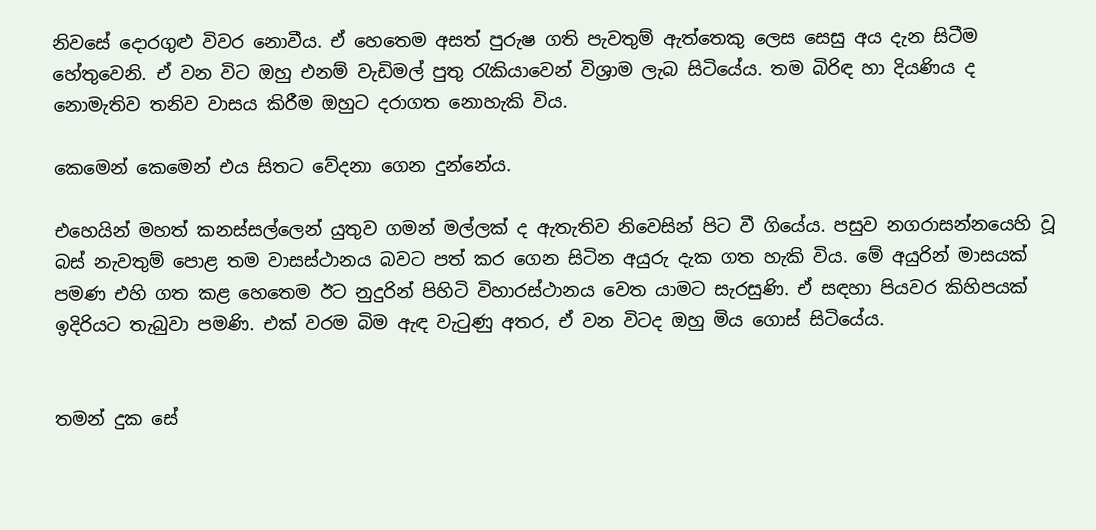නිවසේ දොරගුළු විවර නොවීය. ඒ හෙතෙම අසත් පුරුෂ ගති පැවතුම් ඇත්තෙකු ලෙස සෙසු අය දැන සිටීම හේතුවෙනි. ඒ වන විට ඔහු එනම් වැඩිමල් පුතු රැකියාවෙන් විශ්‍රාම ලැබ සිටියේය. තම බිරිඳ හා දියණිය ද නොමැතිව තනිව වාසය කිරීම ඔහුට දරාගත නොහැකි විය.

කෙමෙන් කෙමෙන් එය සිතට වේදනා ගෙන දුන්නේය.

එහෙයින් මහත් කනස්සල්ලෙන් යුතුව ගමන් මල්ලක් ද ඇතැතිව නිවෙසින් පිට වී ගියේය. පසුව නගරාසන්නයෙහි වූ බස් නැවතුම් පොළ තම වාසස්ථානය බවට පත් කර ගෙන සිටින අයුරු දැක ගත හැකි විය. මේ අයුරින් මාසයක් පමණ එහි ගත කළ හෙතෙම ඊට නුදුරින් පිහිටි විහාරස්ථානය වෙත යාමට සැරසුණි. ඒ සඳහා පියවර කිහිපයක් ඉදිරියට තැබුවා පමණි. එක් වරම බිම ඇඳ වැටුණු අතර, ඒ වන විටද ඔහු මිය ගොස් සිටියේය.


තමන් දුක සේ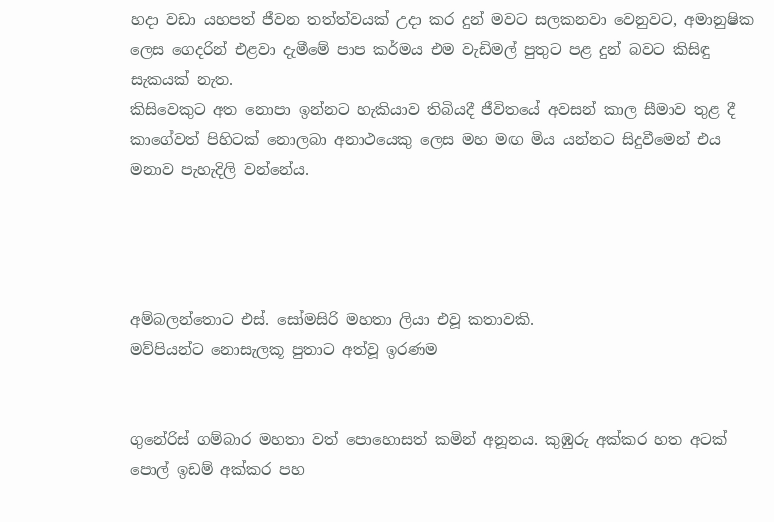හදා වඩා යහපත් ජීවන තත්ත්වයක් උදා කර දුන් මවට සලකනවා වෙනුවට, අමානුෂික ලෙස ගෙදරින් එළවා දැමීමේ පාප කර්මය එම වැඩිමල් පුතුට පළ දුන් බවට කිසිඳු සැකයක් නැත.
කිසිවෙකුට අත නොපා ඉන්නට හැකියාව තිබියදී ජීවිතයේ අවසන් කාල සීමාව තුළ දී කාගේවත් පිහිටක් නොලබා අනාථයෙකු ලෙස මහ මඟ මිය යන්නට සිදුවීමෙන් එය මනාව පැහැදිලි වන්නේය.




අම්බලන්තොට එස්. සෝමසිරි මහතා ලියා එවූ කතාවකි.
මව්පියන්ට නොසැලකූ පුතාට අත්වූ ඉරණම


ගුනේරිස් ගම්බාර මහතා වත් පොහොසත් කමින් අනූනය. කුඹුරු අක්කර හත අටක් පොල් ඉඩම් අක්කර පහ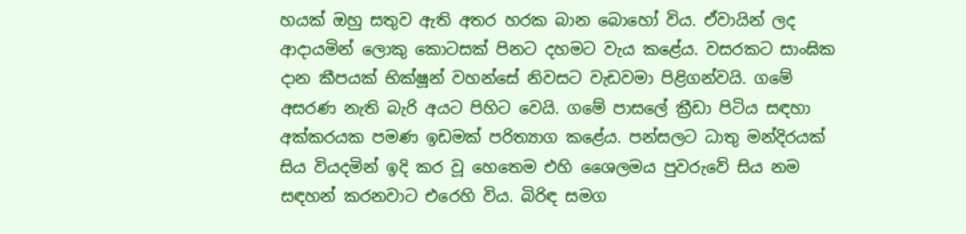හයක් ඔහු සතුව ඇති අතර හරක බාන බොහෝ විය. ඒවායින් ලද ආදායමින් ලොකු කොටසක් පිනට දහමට වැය කළේය. වසරකට සාංඝික දාන කීපයක් භික්ෂූන් වහන්සේ නිවසට වැඩවමා පිළිගන්වයි. ගමේ අසරණ නැති බැරි අයට පිහිට වෙයි. ගමේ පාසලේ ක්‍රීඩා පිටිය සඳහා අක්කරයක පමණ ඉඩමක් පරිත්‍යාග කළේය. පන්සලට ධාතු මන්දිරයක් සිය වියදමින් ඉදි කර වූ හෙතෙම එහි ශෛලමය පුවරුවේ සිය නම සඳහන් කරනවාට එරෙහි විය. බිරිඳ සමග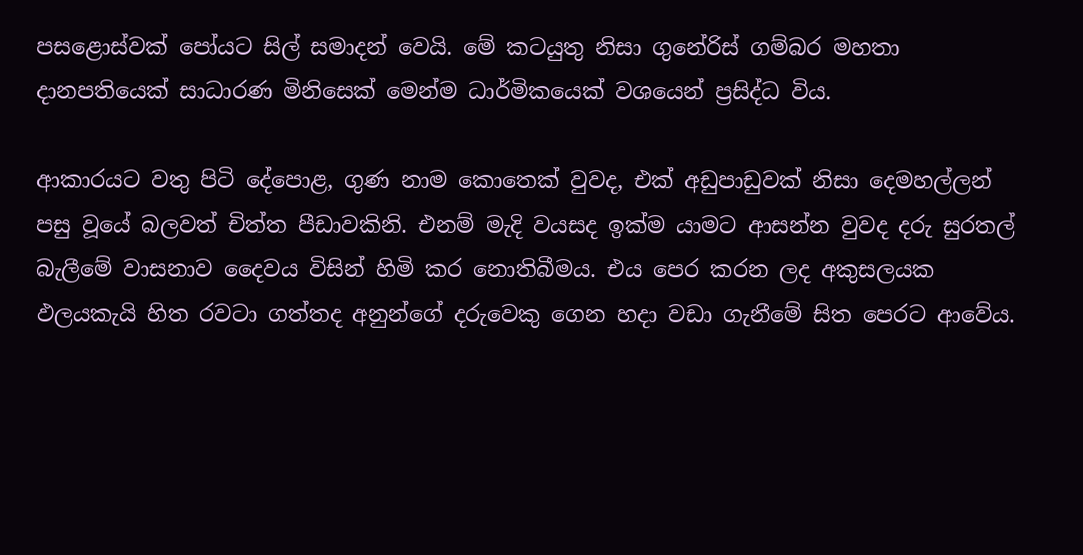පසළොස්වක් පෝයට සිල් සමාදන් වෙයි. මේ කටයුතු නිසා ගුනේරිස් ගම්බර මහතා දානපතියෙක් සාධාරණ මිනිසෙක් මෙන්ම ධාර්මිකයෙක් වශයෙන් ප්‍රසිද්ධ විය.

ආකාරයට වතු පිටි දේපොළ, ගුණ නාම කොතෙක් වුවද, එක් අඩුපාඩුවක් නිසා දෙමහල්ලන් පසු වූයේ බලවත් චිත්ත පීඩාවකිනි. එනම් මැදි වයසද ඉක්ම යාමට ආසන්න වුවද දරු සුරතල් බැලීමේ වාසනාව දෛවය විසින් හිමි කර නොතිබීමය. එය පෙර කරන ලද අකුසලයක ඵලයකැයි හිත රවටා ගත්තද අනුන්ගේ දරුවෙකු ගෙන හදා වඩා ගැනීමේ සිත පෙරට ආවේය.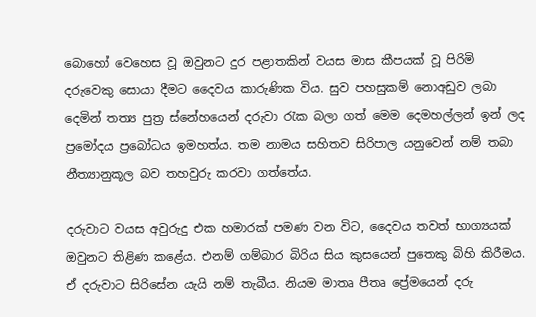බොහෝ වෙහෙස වූ ඔවුනට දුර පළාතකින් වයස මාස කීපයක් වූ පිරිමි දරුවෙකු සොයා දීමට දෛවය කාරුණික විය. සුව පහසුකම් නොඅඩුව ලබා දෙමින් තත්‍ය පුත්‍ර ස්නේහයෙන් දරුවා රැක බලා ගත් මෙම දෙමහල්ලන් ඉන් ලද ප්‍රමෝදය ප්‍රබෝධය ඉමහත්ය. තම නාමය සහිතව සිරිපාල යනුවෙන් නම් තබා නීත්‍යානුකූල බව තහවුරු කරවා ගත්තේය.

දරුවාට වයස අවුරුදු එක හමාරක් පමණ වන විට, දෛවය තවත් භාග්‍යයක් ඔවුනට තිළිණ කළේය. එනම් ගම්බාර බිරිය සිය කුසයෙන් පුතෙකු බිහි කිරීමය. ඒ දරුවාට සිරිසේන යැයි නම් තැබීය. නියම මාතෘ පීතෘ ප්‍රේමයෙන් දරු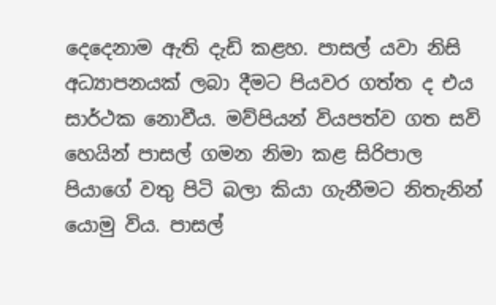දෙදෙනාම ඇති දැඩි කළහ. පාසල් යවා නිසි අධ්‍යාපනයක් ලබා දීමට පියවර ගත්ත ද එය සාර්ථක නොවීය. මව්පියන් වියපත්ව ගත සවි හෙයින් පාසල් ගමන නිමා කළ සිරිපාල පියාගේ වතු පිටි බලා කියා ගැනීමට නිතැනින් යොමු විය. පාසල්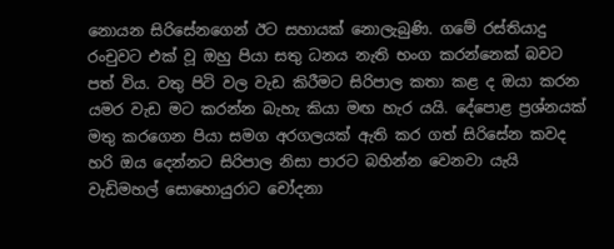නොයන සිරිසේනගෙන් ඊට සහායක් නොලැබුණි. ගමේ රස්තියාදු රංචුවට එක් වූ ඔහු පියා සතු ධනය නැති භංග කරන්නෙක් බවට පත් විය. වතු පිටි වල වැඩ කිරීමට සිරිපාල කතා කළ ද ඔයා කරන යමර වැඩ මට කරන්න බැහැ කියා මඟ හැර යයි. දේපොළ ප්‍රශ්නයක් මතු කරගෙන පියා සමග අරගලයක් ඇති කර ගත් සිරිසේන කවද හරි ඔය දෙන්නට සිරිපාල නිසා පාරට බහින්න වෙනවා යැයි වැඩිමහල් සොහොයුරාට චෝදනා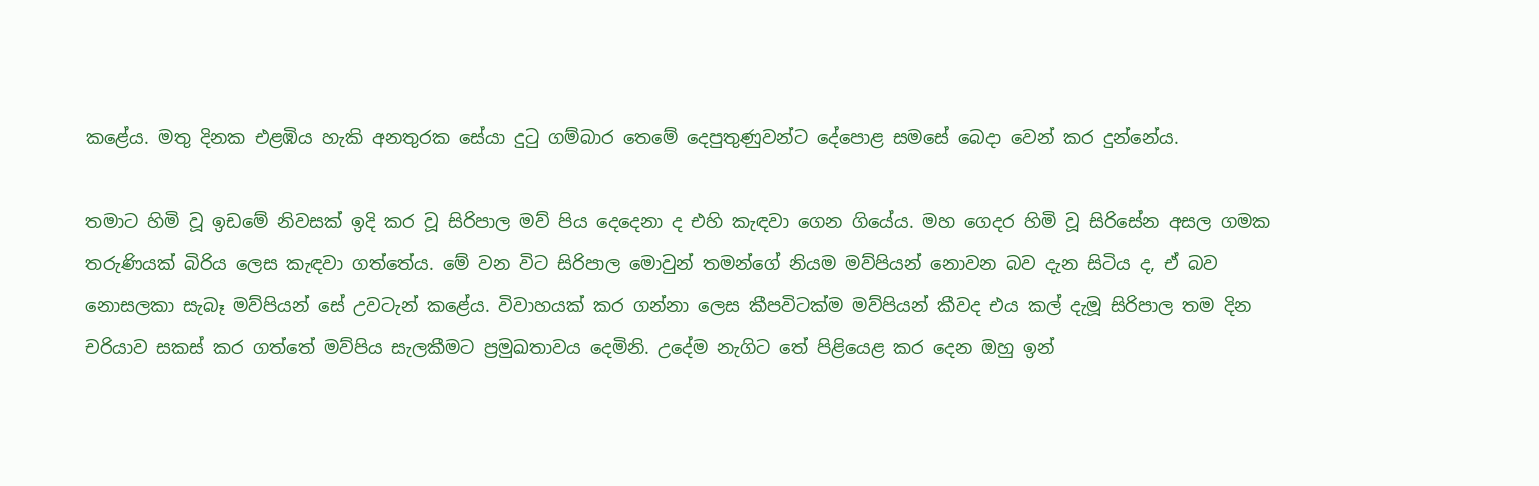කළේය. මතු දිනක එළඹිය හැකි අනතුරක සේයා දුටු ගම්බාර තෙමේ දෙපුතුණුවන්ට දේපොළ සමසේ බෙදා වෙන් කර දුන්නේය.

තමාට හිමි වූ ඉඩමේ නිවසක් ඉදි කර වූ සිරිපාල මව් පිය දෙදෙනා ද එහි කැඳවා ගෙන ගියේය. මහ ගෙදර හිමි වූ සිරිසේන අසල ගමක තරුණියක් බිරිය ලෙස කැඳවා ගත්තේය. මේ වන විට සිරිපාල මොවුන් තමන්ගේ නියම මව්පියන් නොවන බව දැන සිටිය ද, ඒ බව නොසලකා සැබෑ මව්පියන් සේ උවටැන් කළේය. විවාහයක් කර ගන්නා ලෙස කීපවිටක්ම මව්පියන් කීවද එය කල් දැමූ සිරිපාල තම දින චරියාව සකස් කර ගත්තේ මව්පිය සැලකීමට ප්‍රමුඛතාවය දෙමිනි. උදේම නැගිට තේ පිළියෙළ කර දෙන ඔහු ඉන්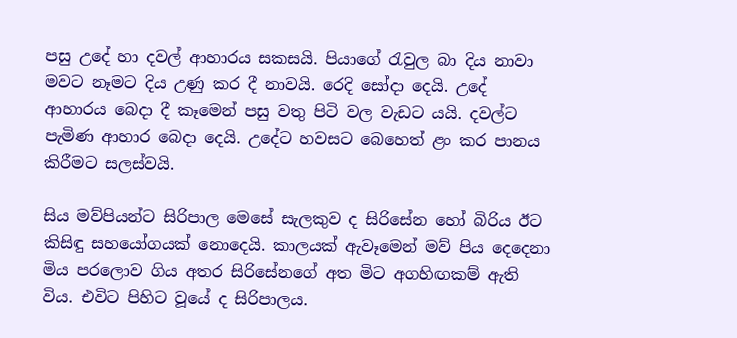පසු උදේ හා දවල් ආහාරය සකසයි. පියාගේ රැවුල බා දිය නාවා මවට නෑමට දිය උණු කර දී නාවයි. රෙදි සෝදා දෙයි. උදේ ආහාරය බෙදා දී කෑමෙන් පසු වතු පිටි වල වැඩට යයි. දවල්ට පැමිණ ආහාර බෙදා දෙයි. උදේට හවසට බෙහෙත් ළං කර පානය කිරීමට සලස්වයි.

සිය මව්පියන්ට සිරිපාල මෙසේ සැලකුව ද සිරිසේන හෝ බිරිය ඊට කිසිඳු සහයෝගයක් නොදෙයි. කාලයක් ඇවෑමෙන් මව් පිය දෙදෙනා මිය පරලොව ගිය අතර සිරිසේනගේ අත මිට අගහිඟකම් ඇති විය. එවිට පිහිට වූයේ ද සිරිපාලය.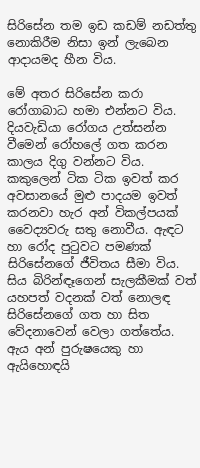සිරිසේන තම ඉඩ කඩම් නඩත්තු නොකිරීම නිසා ඉන් ලැබෙන ආදායමද හීන විය.

මේ අතර සිරිසේන කරා රෝගාබාධ හමා එන්නට විය. දියවැඩියා රෝගය උත්සන්න වීමෙන් රෝහලේ ගත කරන කාලය දිගු වන්නට විය. කකුලෙන් ටික ටික ඉවත් කර අවසානයේ මුළු පාදයම ඉවත් කරනවා හැර අන් විකල්පයක් වෛද්‍යවරු සතු නොවීය. ඇඳට හා රෝද පුටුවට පමණක් සිරිසේනගේ ජීවිතය සීමා විය. සිය බිරින්ඳෑගෙන් සැලකීමක් වත් යහපත් වදනක් වත් නොලඳ සිරිසේනගේ ගත හා සිත වේදනාවෙන් වෙලා ගත්තේය. ඇය අන් පුරුෂයෙකු හා ඇයිහොඳයි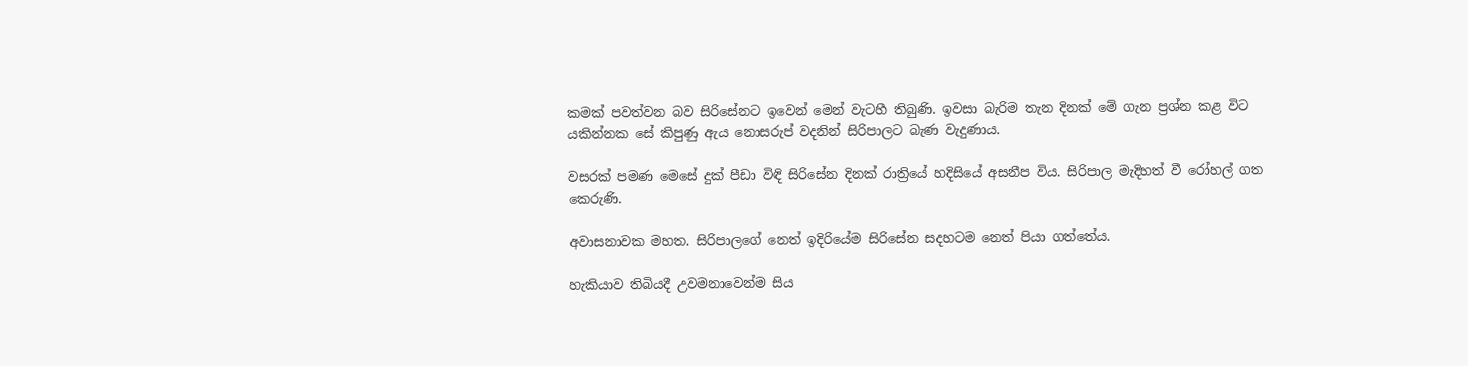කමක් පවත්වන බව සිරිසේනට ඉවෙන් මෙන් වැටහී තිබුණි. ඉවසා බැරිම තැන දිනක් මේ ගැන ප්‍රශ්න කළ විට යකින්නක සේ කිපුණු ඇය නොසරුප් වදනින් සිරිපාලට බැණ වැදුණාය.

වසරක් පමණ මෙසේ දුක් පීඩා විඳි සිරිසේන දිනක් රාත්‍රියේ හදිසියේ අසනීප විය. සිරිපාල මැදිහත් වී රෝහල් ගත කෙරුණි.

අවාසනාවක මහත. සිරිපාලගේ නෙත් ඉදිරියේම සිරිසේන සදහටම නෙත් පියා ගත්තේය.

හැකියාව තිබියදී උවමනාවෙන්ම සිය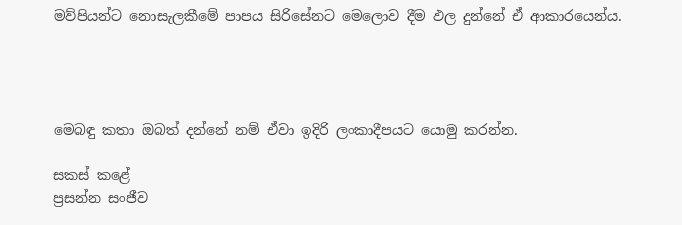මව්පියන්ට නොසැලකීමේ පාපය සිරිසේනට මෙලොව දීම ඵල දුන්නේ ඒ ආකාරයෙන්ය.




මෙබඳු කතා ඔබත් දන්නේ නම් ඒවා ඉදිරි ලංකාදීපයට යොමු කරන්න.

සකස් කළේ
ප්‍රසන්න සංජීව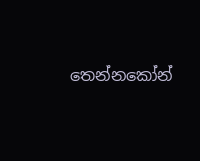තෙන්නකෝන්